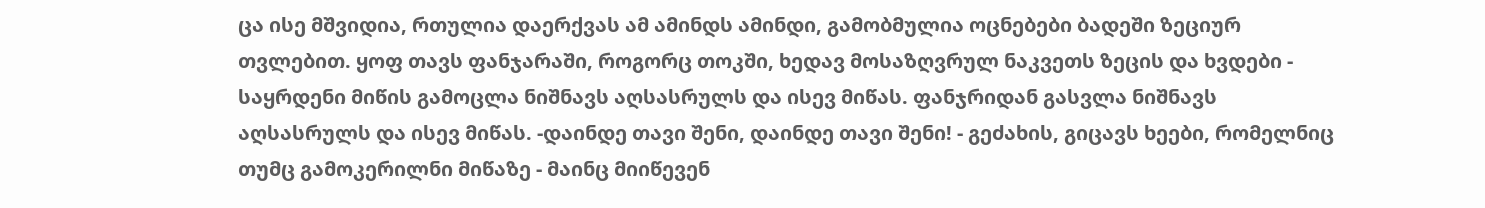ცა ისე მშვიდია, რთულია დაერქვას ამ ამინდს ამინდი, გამობმულია ოცნებები ბადეში ზეციურ თვლებით. ყოფ თავს ფანჯარაში, როგორც თოკში, ხედავ მოსაზღვრულ ნაკვეთს ზეცის და ხვდები - საყრდენი მიწის გამოცლა ნიშნავს აღსასრულს და ისევ მიწას. ფანჯრიდან გასვლა ნიშნავს აღსასრულს და ისევ მიწას. -დაინდე თავი შენი, დაინდე თავი შენი! - გეძახის, გიცავს ხეები, რომელნიც თუმც გამოკერილნი მიწაზე - მაინც მიიწევენ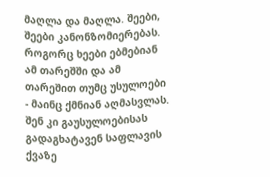მაღლა და მაღლა. შეები, შეები კანონზომიერებას. როგორც ხეები ებმებიან ამ თარეშში და ამ თარეშით თუმც უსულოები - მაინც ქმნიან აღმასვლას. შენ კი გაუსულოებისას გადაგხატავენ საფლავის ქვაზე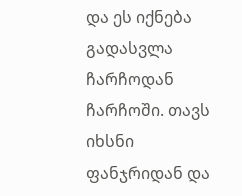და ეს იქნება გადასვლა ჩარჩოდან ჩარჩოში. თავს იხსნი ფანჯრიდან და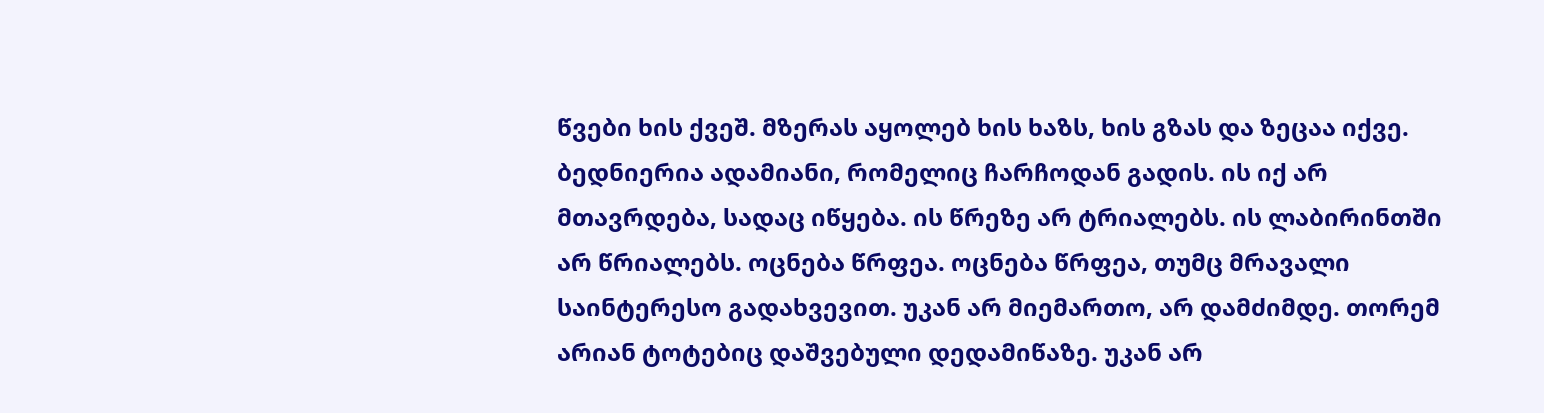წვები ხის ქვეშ. მზერას აყოლებ ხის ხაზს, ხის გზას და ზეცაა იქვე. ბედნიერია ადამიანი, რომელიც ჩარჩოდან გადის. ის იქ არ მთავრდება, სადაც იწყება. ის წრეზე არ ტრიალებს. ის ლაბირინთში არ წრიალებს. ოცნება წრფეა. ოცნება წრფეა, თუმც მრავალი საინტერესო გადახვევით. უკან არ მიემართო, არ დამძიმდე. თორემ არიან ტოტებიც დაშვებული დედამიწაზე. უკან არ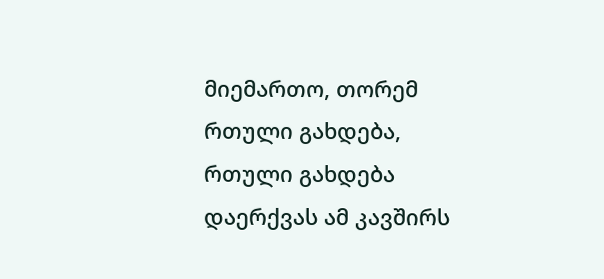მიემართო, თორემ რთული გახდება, რთული გახდება დაერქვას ამ კავშირს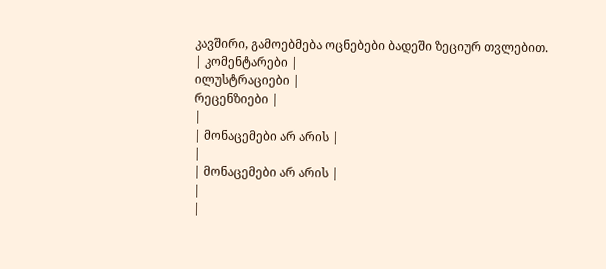კავშირი, გამოებმება ოცნებები ბადეში ზეციურ თვლებით.
| კომენტარები |
ილუსტრაციები |
რეცენზიები |
|
| მონაცემები არ არის |
|
| მონაცემები არ არის |
|
|